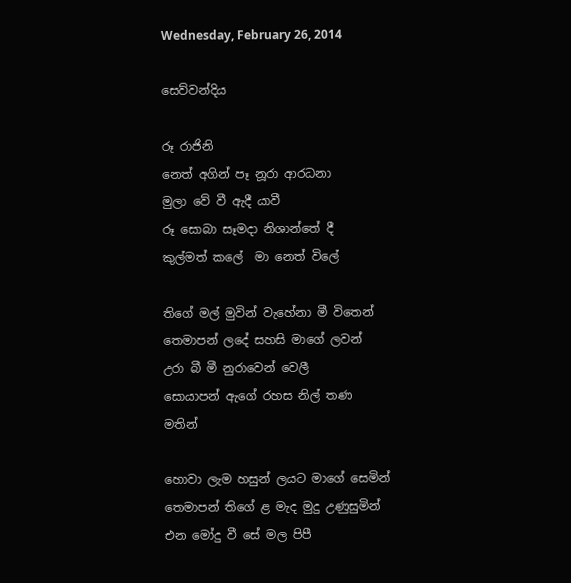Wednesday, February 26, 2014

සෙව්වන්දිය

රූ රාජිනි
නෙත් අගින් පෑ නූරා ආරධනා
මුලා වේ වී ඇදී යාවී
රූ සොබා සෑමදා නිශාන්තේ දී
කුල්මත් කලේ  මා නෙත් විලේ

තිගේ මල් මුවින් වැහේනා මී විතෙන්
තෙමාපන් ලදේ සහසි මාගේ ලවන්
උරා බී මී නුරාවෙන් වෙලී
සොයාපන් ඇගේ රහස නිල් තණ මතින්

හොවා ලැම හසුන් ලයට මාගේ සෙමින්
තෙමාපන් තිගේ ළ මැද මුදු උණුසුමින්
එන මෝදු වී සේ මල පිපී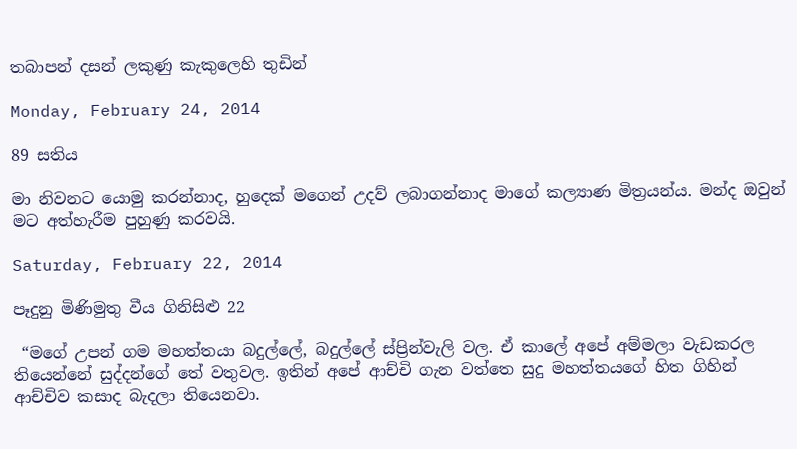තබාපන් දසන් ලකුණු කැකුලෙහි තුඩින්

Monday, February 24, 2014

89 සතිය

මා නිවනට යොමු කරන්නාද, හුදෙක් මගෙන් උදව් ලබාගන්නාද මාගේ කල්‍යාණ මිත්‍රයන්ය. මන්ද ඔවුන් මට අත්හැරීම පුහුණු කරවයි.

Saturday, February 22, 2014

පෑදුනු මිණිමුතු වීය ගිනිසිළු 22

 “මගේ උපන් ගම මහත්තයා බදුල්ලේ, බදුල්ලේ ස්ප්‍රින්වැලි වල. ඒ කාලේ අපේ අම්මලා වැඩකරල තියෙන්නේ සුද්දන්ගේ තේ වතුවල. ඉතින් අපේ ආච්චි ගැන වත්තෙ සුදු මහත්තයගේ හිත ගිහින් ආච්චිව කසාද බැදලා තියෙනවා.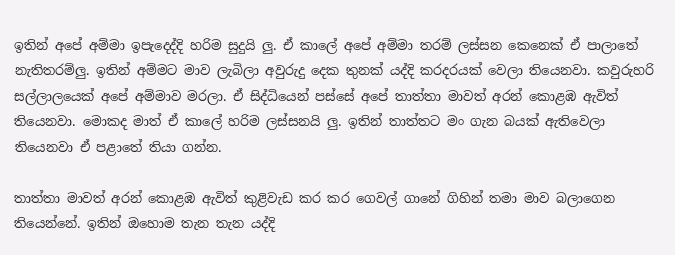ඉතින් අපේ අම්මා ඉපැදෙද්දි හරිම සුදුයි ලු. ඒ කාලේ අපේ අම්මා තරම් ලස්සන කෙනෙක් ඒ පාලාතේ නැතිතරම්ලු. ඉතින් අම්මට මාව ලැබිලා අවුරුදු දෙක තුනක් යද්දි කරදරයක් වෙලා තියෙනවා. කවුරුහරි සල්ලාලයෙක් අපේ අම්මාව මරලා. ඒ සිද්ධියෙන් පස්සේ අපේ තාත්තා මාවත් අරන් කොළඹ ඇවිත් තියෙනවා. මොකද මාත් ඒ කාලේ හරිම ලස්සනයි ලු. ඉතින් තාත්තට මං ගැන බයක් ඇතිවෙලා තියෙනවා ඒ පළාතේ තියා ගන්න.

තාත්තා මාවත් අරන් කොළඹ ඇවිත් කුළිවැඩ කර කර ගෙවල් ගානේ ගිහින් තමා මාව බලාගෙන තියෙන්නේ. ඉතින් ඔහොම තැන තැන යද්දි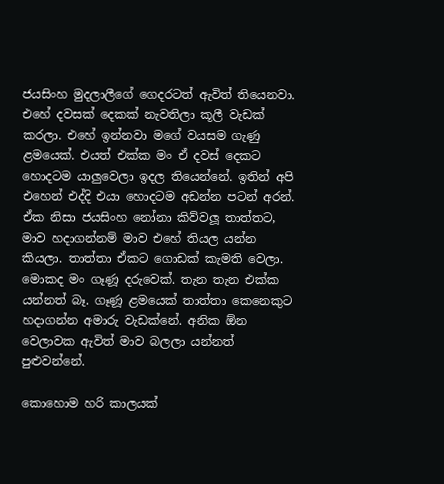ජයසිංහ මුදලාලීගේ ගෙදරටත් ඇවිත් තියෙනවා. එහේ දවසක් දෙකක් නැවතිලා කූලී වැඩක් කරලා. එහේ ඉන්නවා මගේ වයසම ගැණු ළමයෙක්. එයත් එක්ක මං ඒ දවස් දෙකට හොදටම යාලුවෙලා ඉදල තියෙන්නේ. ඉතින් අපි එහෙන් එද්දි එයා හොදටම අඩන්න පටන් අරන්. ඒක නිසා ජයසිංහ නෝනා කිව්වලූ තාත්තට, මාව හදාගන්නම් මාව එහේ තියල යන්න කියලා. තාත්තා ඒකට ගොඩක් කැමති වෙලා. මොකද මං ගෑණූ දරුවෙක්. තැන තැන එක්ක යන්නත් බෑ. ගෑණූ ළමයෙක් තාත්තා කෙනෙකුට හදාගන්න අමාරු වැඩක්නේ. අනික ඕන වෙලාවක ඇවිත් මාව බලලා යන්නත් පුළුවන්නේ.

කොහොම හරි කාලයක්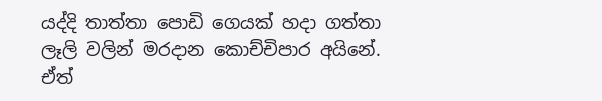යද්දි තාත්තා පොඩි ගෙයක් හදා ගත්තා ලෑලි වලින් මරදාන කොච්චිපාර අයිනේ. ඒත්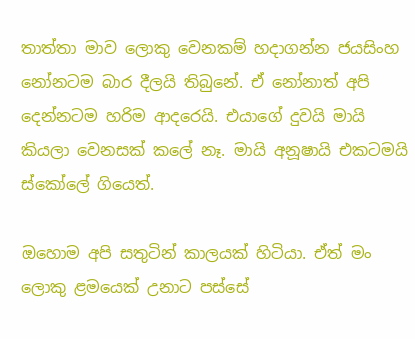තාත්තා මාව ලොකු වෙනකම් හදාගන්න ජයසිංහ නෝනටම බාර දීලයි තිබුනේ. ඒ නෝනාත් අපි දෙන්නටම හරිම ආදරෙයි. එයාගේ දුවයි මායි කියලා වෙනසක් කලේ නෑ. මායි අනූෂායි එකටමයි ස්කෝලේ ගියෙත්.

ඔහොම අපි සතුටින් කාලයක් හිටියා. ඒත් මං ලොකු ළමයෙක් උනාට පස්සේ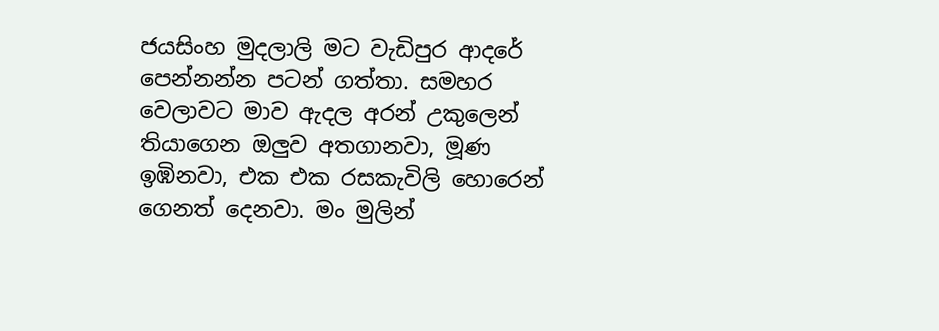ජයසිංහ මුදලාලි මට වැඩිපුර ආදරේ පෙන්නන්න පටන් ගත්තා. සමහර වෙලාවට මාව ඇදල අරන් උකුලෙන් තියාගෙන ඔලුව අතගානවා, මූණ ඉඹිනවා, එක එක රසකැවිලි හොරෙන් ගෙනත් දෙනවා. මං මුලින්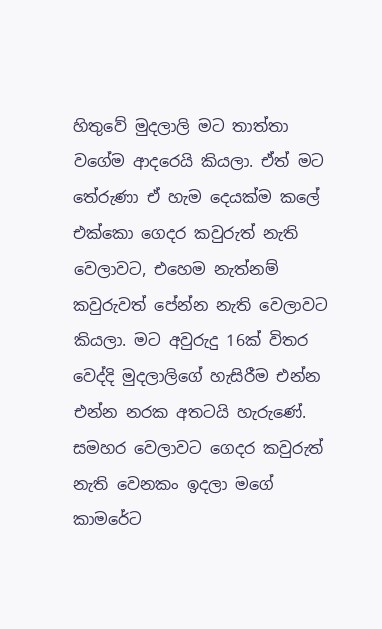හිතුවේ මුදලාලි මට තාත්තා වගේම ආදරෙයි කියලා. ඒත් මට තේරුණා ඒ හැම දෙයක්ම කලේ එක්කො ගෙදර කවුරුත් නැති වෙලාවට, එහෙම නැත්නම් කවුරුවත් පේන්න නැති වෙලාවට කියලා. මට අවුරුදු 16ක් විතර වෙද්දි මුදලාලිගේ හැසිරීම එන්න එන්න නරක අතටයි හැරුණේ. සමහර වෙලාවට ගෙදර කවුරුත් නැති වෙනකං ඉදලා මගේ කාමරේට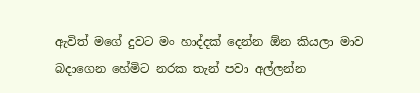ඇවිත් මගේ දුවට මං හාද්දක් දෙන්න ඕන කියලා මාව බදාගෙන හේමිට නරක තැන් පවා අල්ලන්න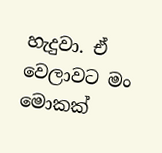හැදුවා. ඒ වෙලාවට මං මොකක්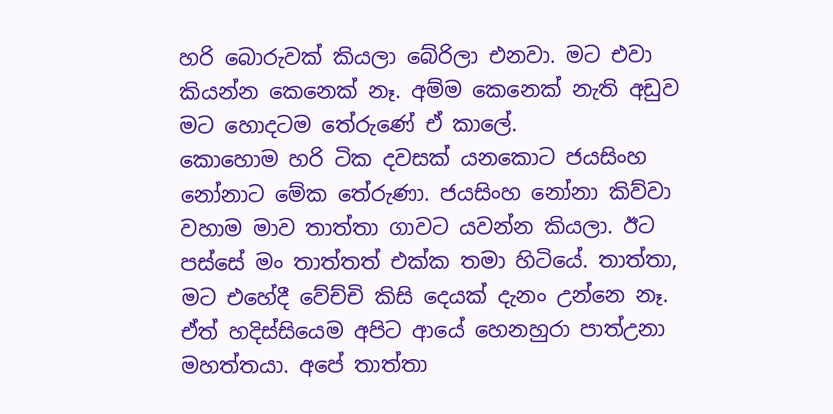හරි බොරුවක් කියලා බේරිලා එනවා. මට එවා කියන්න කෙනෙක් නෑ. අම්ම කෙනෙක් නැති අඩුව මට හොදටම තේරුණේ ඒ කාලේ.
කොහොම හරි ටික දවසක් යනකොට ජයසිංහ නෝනාට මේක තේරුණා. ජයසිංහ නෝනා කිව්වා වහාම මාව තාත්තා ගාවට යවන්න කියලා. ඊට පස්සේ මං තාත්තත් එක්ක තමා හිටියේ. තාත්තා, මට එහේදී වේච්චි කිසි දෙයක් දැනං උන්නෙ නෑ. ඒත් හදිස්සියෙම අපිට ආයේ හෙනහුරා පාත්උනා මහත්තයා. අපේ තාත්තා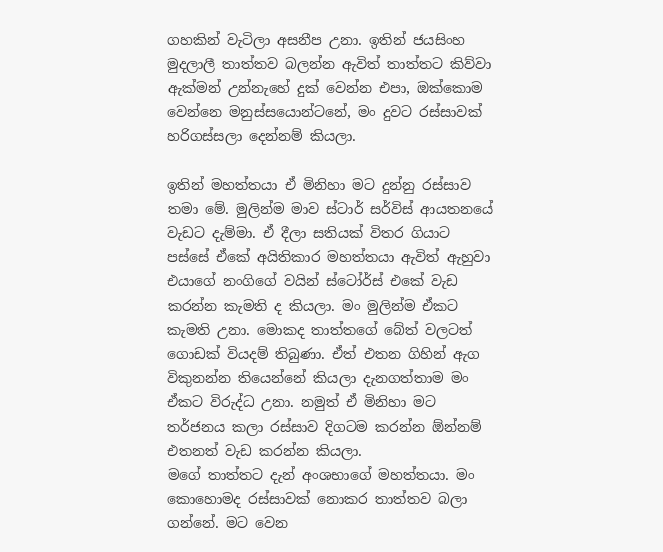ගහකින් වැටිලා අසනීප උනා. ඉතින් ජයසිංහ මුදලාලී තාත්තව බලන්න ඇවිත් තාත්තට කිව්වා ඇක්මන් උන්නැහේ දුක් වෙන්න එපා, ඔක්කොම වෙන්නෙ මනුස්සයොන්ටනේ, මං දුවට රස්සාවක් හරිගස්සලා දෙන්නම් කියලා.

ඉතින් මහත්තයා ඒ මිනිහා මට දුන්නු රස්සාව තමා මේ. මුලින්ම මාව ස්ටාර් සර්විස් ආයතනයේ වැඩට දැම්මා. ඒ දීලා සතියක් විතර ගියාට පස්සේ ඒකේ අයිතිකාර මහත්තයා ඇවිත් ඇහුවා එයාගේ නංගිගේ වයින් ස්ටෝර්ස් එකේ වැඩ කරන්න කැමති ද කියලා. මං මුලින්ම ඒකට කැමති උනා. මොකද තාත්තගේ බේත් වලටත් ගොඩක් වියදම් තිබුණා. ඒත් එතන ගිහින් ඇග විකුනන්න තියෙන්නේ කියලා දැනගත්තාම මං ඒකට විරුද්ධ උනා. නමුත් ඒ මිනිහා මට තර්ජනය කලා රස්සාව දිගටම කරන්න ඕන්නම් එතනත් වැඩ කරන්න කියලා.
මගේ තාත්තට දැන් අංශභාගේ මහත්තයා. මං කොහොමද රස්සාවක් නොකර තාත්තව බලා ගන්නේ. මට වෙන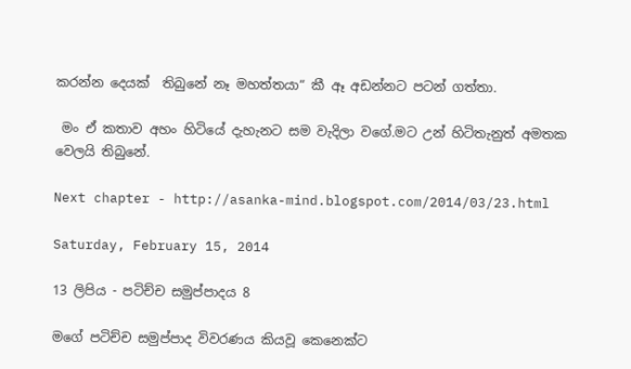කරන්න දෙයක්  තිබුනේ නෑ මහත්තයා“ කී ඈ අඩන්නට පටන් ගත්තා.

 මං ඒ කතාව අහං හිටියේ දැහැනට සම වැදිලා වගේ.මට උන් හිටිතැනුත් අමතක වෙලයි තිබුනේ.

Next chapter - http://asanka-mind.blogspot.com/2014/03/23.html

Saturday, February 15, 2014

13 ලිපිය - පටිච්ච සමුප්පාදය 8

මගේ පටිච්ච සමුප්පාද විවරණය කියවූ කෙනෙක්ට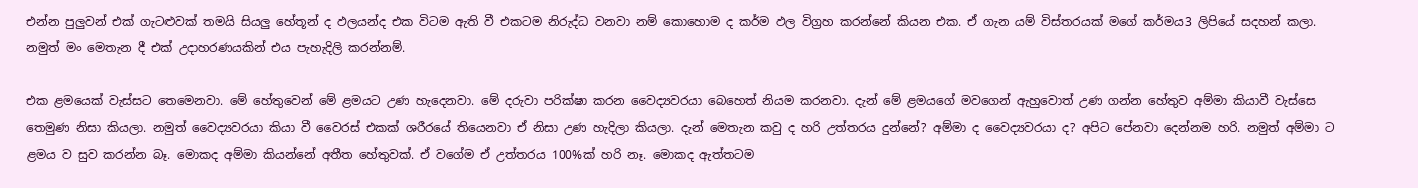එන්න පුලුවන් එක් ගැටළුවක් තමයි සියලු හේතූන් ද ඵලයන්ද එක විටම ඇති වී එකටම නිරුද්ධ වනවා නම් කොහොම ද කර්ම ඵල විග්‍රහ කරන්නේ කියන එක. ඒ ගැන යම් විස්තරයක් මගේ කර්මය3 ලිපියේ සදහන් කලා. නමුත් මං මෙතැන දී එක් උදාහරණයකින් එය පැහැදිලි කරන්නම්.

එක ළමයෙක් වැස්සට තෙමෙනවා. මේ හේතුවෙන් මේ ළමයට උණ හැදෙනවා. මේ දරුවා පරික්ෂා කරන වෛද්‍යවරයා බෙහෙත් නියම කරනවා. දැන් මේ ළමයගේ මවගෙන් ඇහුවොත් උණ ගන්න හේතුව අම්මා කියාවී වැස්සෙ තෙමුණ නිසා කියලා. නමුත් වෛද්‍යවරයා කියා වී වෛරස් එකක් ශරීරයේ තියෙනවා ඒ නිසා උණ හැදිලා කියලා. දැන් මෙතැන කවු ද හරි උත්තරය දුන්නේ? අම්මා ද වෛද්‍යවරයා ද? අපිට පේනවා දෙන්නම හරි. නමුත් අම්මා ට ළමය ව සුව කරන්න බෑ. මොකද අම්මා කියන්නේ අතීත හේතුවක්. ඒ වගේම ඒ උත්තරය 100%ක් හරි නෑ. මොකද ඇත්තටම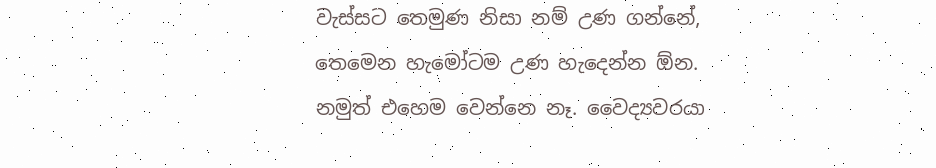වැස්සට තෙමුණ නිසා නම් උණ ගන්නේ, තෙමෙන හැමෝටම උණ හැදෙන්න ඕන. නමුත් එහෙම වෙන්නෙ නෑ. වෛද්‍යවරයා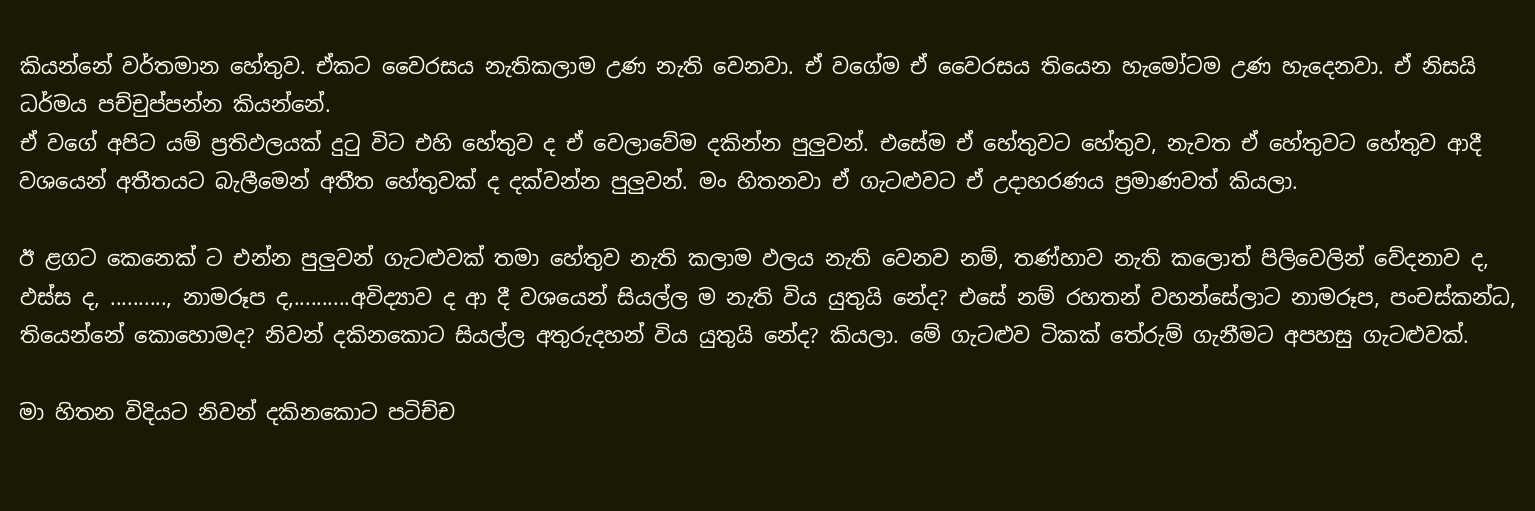කියන්නේ වර්තමාන හේතුව. ඒකට වෛරසය නැතිකලාම උණ නැති වෙනවා. ඒ වගේම ඒ වෛරසය තියෙන හැමෝටම උණ හැදෙනවා. ඒ නිසයි ධර්මය පච්චුප්පන්න කියන්නේ.
ඒ වගේ අපිට යම් ප්‍රතිඵලයක් දුටු විට එහි හේතුව ද ඒ වෙලාවේම දකින්න පුලුවන්. එසේම ඒ හේතුවට හේතුව, නැවත ඒ හේතුවට හේතුව ආදී වශයෙන් අතීතයට බැලීමෙන් අතීත හේතුවක් ද දක්වන්න පුලුවන්. මං හිතනවා ඒ ගැටළුවට ඒ උදාහරණය ප්‍රමාණවත් කියලා.

ඊ ළගට කෙනෙක් ට එන්න පුලුවන් ගැටළුවක් තමා හේතුව නැති කලාම ඵලය නැති වෙනව නම්, තණ්හාව නැති කලොත් පිලිවෙලින් වේදනාව ද, ඵස්ස ද, .........., නාමරූප ද,..........අවිද්‍යාව ද ආ දී වශයෙන් සියල්ල ම නැති විය යුතුයි නේද? එසේ නම් රහතන් වහන්සේලාට නාමරූප, පංචස්කන්ධ, තියෙන්නේ කොහොමද? නිවන් දකිනකොට සියල්ල අතුරුදහන් විය යුතුයි නේද? කියලා. මේ ගැටළුව ටිකක් තේරුම් ගැනීමට අපහසු ගැටළුවක්.

මා හිතන විදියට නිවන් දකිනකොට පටිච්ච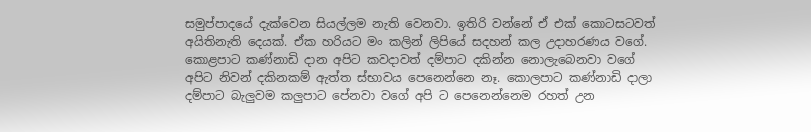සමුප්පාදයේ දැක්වෙන සියල්ලම නැති වෙනවා. ඉතිරි වන්නේ ඒ එක් කොටසටවත් අයිතිනැති දෙයක්. ඒක හරියට මං කලින් ලිපියේ සදහන් කල උදාහරණය වගේ. කොළපාට කණ්නාඩි දාන අපිට කවදාවත් දම්පාට දකින්න නොලැබෙනවා වගේ අපිට නිවන් දකිනකම් ඇත්ත ස්භාවය පෙනෙන්නෙ නෑ. කොලපාට කණ්නාඩි දාලා දම්පාට බැලුවම කලුපාට පේනවා වගේ අපි ට පෙනෙන්නෙම රහත් උන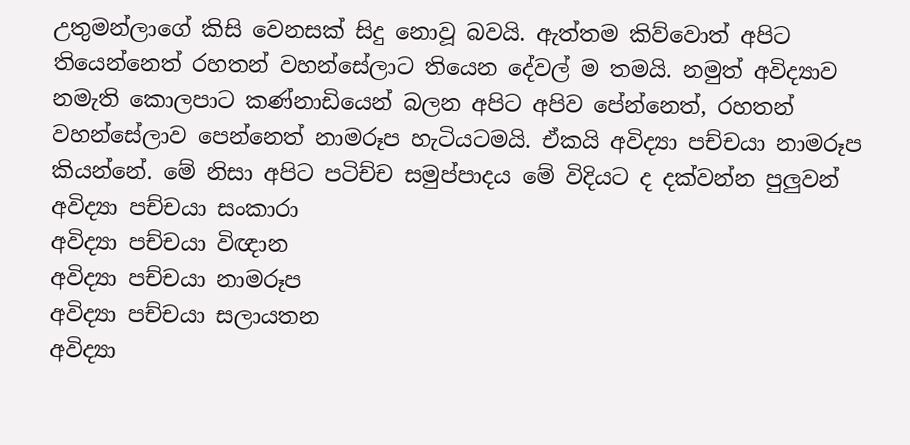උතුමන්ලාගේ කිසි වෙනසක් සිදු නොවූ බවයි. ඇත්තම කිව්වොත් අපිට තියෙන්නෙත් රහතන් වහන්සේලාට තියෙන දේවල් ම තමයි. නමුත් අවිද්‍යාව නමැති කොලපාට කණ්නාඩියෙන් බලන අපිට අපිව පේන්නෙත්, රහතන් වහන්සේලාව පෙන්නෙත් නාමරූප හැටියටමයි. ඒකයි අවිද්‍යා පච්චයා නාමරූප කියන්නේ. මේ නිසා අපිට පටිච්ච සමුප්පාදය මේ විදියට ද දක්වන්න පුලුවන්
අවිද්‍යා පච්චයා සංකාරා
අවිද්‍යා පච්චයා විඥාන
අවිද්‍යා පච්චයා නාමරූප
අවිද්‍යා පච්චයා සලායතන
අවිද්‍යා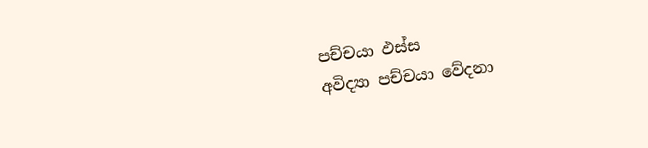පච්චයා ඵස්ස
අවිද්‍යා පච්චයා වේදනා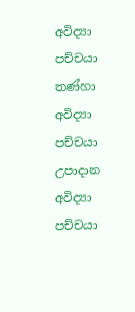අවිද්‍යා පච්චයා තණ්හා
අවිද්‍යා පච්චයා උපාදාන
අවිද්‍යා පච්චයා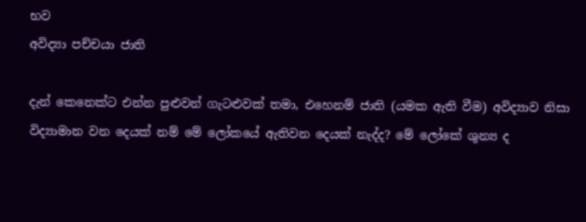භව
අවිද්‍යා පච්චයා ජාති

දැන් කෙනෙක්ට එන්න පුළුවන් ගැටළුවක් තමා, එහෙනම් ජාති (යමක ඇති වීම) අවිද්‍යාව නිසා විද්‍යාමාන වන දෙයක් නම් මේ ලෝකයේ ඇතිවන දෙයක් නැද්ද? මේ ලෝකේ ශුන්‍ය ද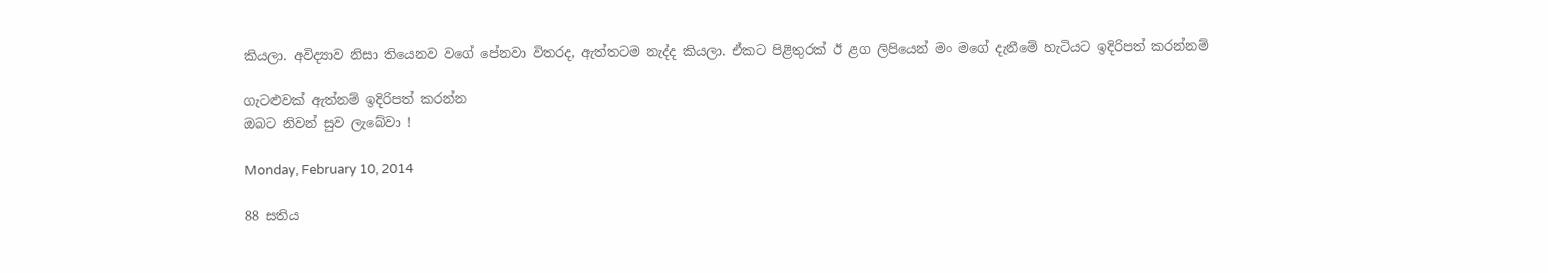කියලා. අවිද්‍යාව නිසා තියෙනව වගේ පේනවා විතරද, ඇත්තටම නැද්ද කියලා. ඒකට පිළිතුරක් ඊ ළග ලිපියෙන් මං මගේ දැනීමේ හැටියට ඉදිරිපත් කරන්නම්

ගැටළුවක් ඇත්නම් ඉදිරිපත් කරන්න
ඔබට නිවන් සුව ලැබේවා !

Monday, February 10, 2014

88 සතිය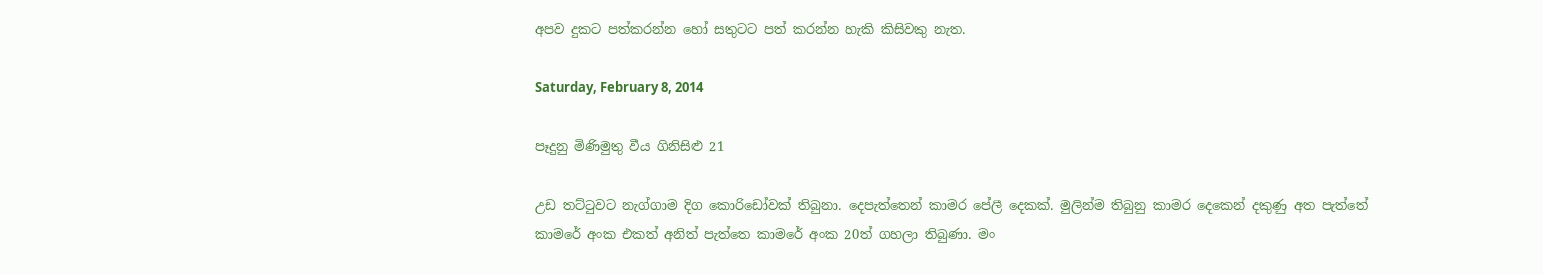අපව දුකට පත්කරන්න හෝ සතුටට පත් කරන්න හැකි කිසිවකු නැත.

Saturday, February 8, 2014

පෑදුනු මිණිමුතු වීය ගිනිසිළු 21

උඩ තට්ටුවට නැග්ගාම දිග කොරිඩෝවක් තිබුනා. දෙපැත්තෙන් කාමර පේලී දෙකක්. මුලින්ම තිබුනු කාමර දෙකෙන් දකුණු අත පැත්තේ කාමරේ අංක එකත් අනිත් පැත්තෙ කාමරේ අංක 20ත් ගහලා තිබුණා. මං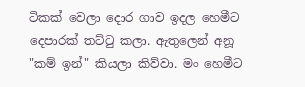ටිකක් වෙලා දොර ගාව ඉදල හෙමීට දෙපාරක් තට්ටු කලා. ඇතුලෙන් අනූ "කම් ඉන්" කියලා කිව්වා. මං හෙමීට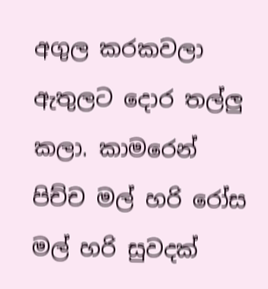අගුල කරකවලා ඇතුලට දොර තල්ලු කලා. කාමරෙන් පිච්ච මල් හරි රෝස මල් හරි සුවදක්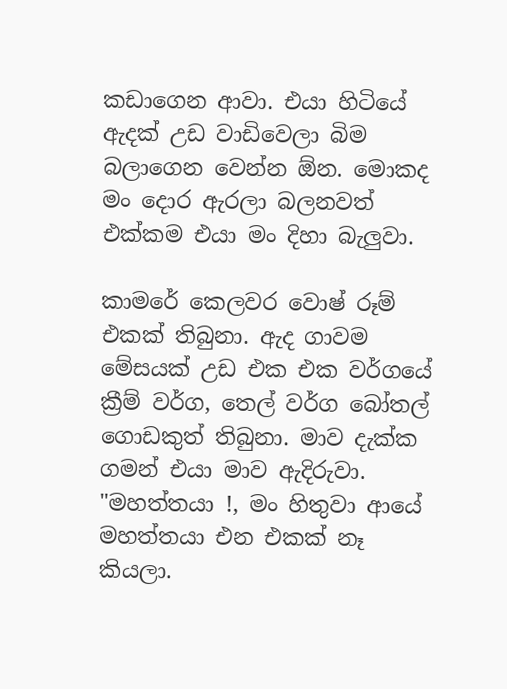කඩාගෙන ආවා. එයා හිටියේ ඇදක් උඩ වාඩිවෙලා බිම බලාගෙන වෙන්න ඕන. මොකද මං දොර ඇරලා බලනවත් එක්කම එයා මං දිහා බැලුවා.

කාමරේ කෙලවර වොෂ් රූම් එකක් තිබුනා. ඇද ගාවම මේසයක් උඩ එක එක වර්ගයේ ක්‍රීම් වර්ග, තෙල් වර්ග බෝතල් ගොඩකුත් තිබුනා. මාව දැක්ක ගමන් එයා මාව ඇදිරුවා. "මහත්තයා !, මං හිතුවා ආයේ මහත්තයා එන එකක් නෑ කියලා.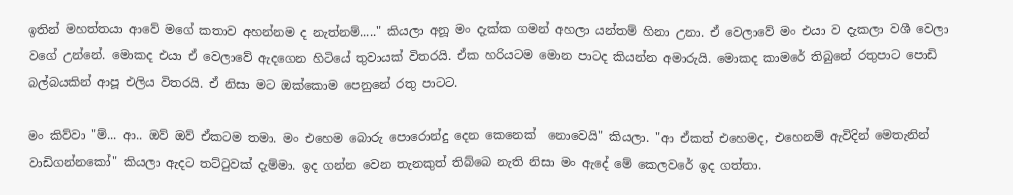ඉතින් මහත්තයා ආවේ මගේ කතාව අහන්නම ද නැත්නම්....." කියලා අනූ මං දැක්ක ගමන් අහලා යන්තම් හිනා උනා. ඒ වෙලාවේ මං එයා ව දැකලා වශී වෙලා වගේ උන්නේ. මොකද එයා ඒ වෙලාවේ ඇදගෙන හිටියේ තුවායක් විතරයි. ඒක හරියටම මොන පාටද කියන්න අමාරුයි. මොකද කාමරේ තිබුනේ රතුපාට පොඩි බල්බයකින් ආපූ එලිය විතරයි. ඒ නිසා මට ඔක්කොම පෙනුනේ රතු පාටට.

මං කිව්වා "ම්... ආ.. ඔව් ඔව් ඒකටම තමා. මං එහෙම බොරු පොරොන්දු දෙන කෙනෙක්  නොවෙයි" කියලා. "ආ ඒකත් එහෙමද, එහෙනම් ඇවිදින් මෙතැනින් වාඩිගන්නකෝ" කියලා ඇදට තට්ටුවක් දැම්මා. ඉද ගන්න වෙන තැනකුත් තිබ්බෙ නැති නිසා මං ඇදේ මේ කෙලවරේ ඉද ගත්තා.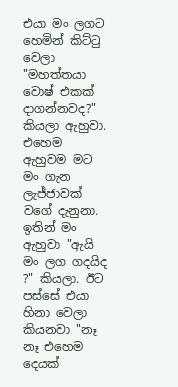එයා මං ලගට හෙමින් කිට්ටු වෙලා "මහත්තයා වොෂ් එකක් දාගන්නවද?" කියලා ඇහුවා. එහෙම ඇහුවම මට මං ගැන ලැජ්ජාවක් වගේ දැනුනා. ඉතින් මං ඇහුවා "ඇයි මං ලග ගදයිද ?" කියලා. ඊට පස්සේ එයා හිනා වෙලා කියනවා "නෑ නෑ එහෙම දෙයක්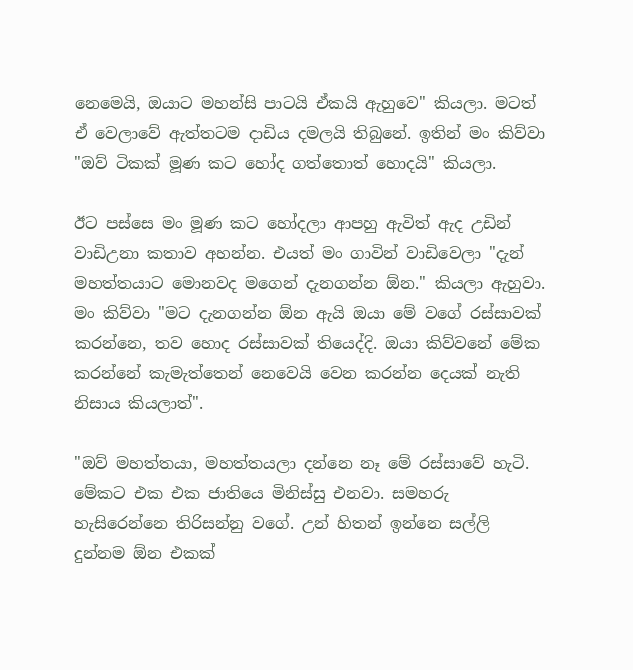නෙමෙයි, ඔයාට මහන්සි පාටයි ඒකයි ඇහුවෙ" කියලා. මටත් ඒ වෙලාවේ ඇත්තටම දාඩිය දමලයි තිබුනේ. ඉතින් මං කිව්වා "ඔව් ටිකක් මූණ කට හෝද ගත්තොත් හොදයි" කියලා.

ඊට පස්සෙ මං මූණ කට හෝදලා ආපහු ඇවිත් ඇද උඩින් වාඩිඋනා කතාව අහන්න. එයත් මං ගාවින් වාඩිවෙලා "දැන් මහත්තයාට මොනවද මගෙන් දැනගන්න ඕන." කියලා ඇහුවා. මං කිව්වා "මට දැනගන්න ඕන ඇයි ඔයා මේ වගේ රස්සාවක් කරන්නෙ, තව හොද රස්සාවක් තියෙද්දි. ඔයා කිව්වනේ මේක කරන්නේ කැමැත්තෙන් නෙවෙයි වෙන කරන්න දෙයක් නැති නිසාය කියලාත්".

"ඔව් මහත්තයා, මහත්තයලා දන්නෙ නෑ මේ රස්සාවේ හැටි. මේකට එක එක ජාතියෙ මිනිස්සු එනවා. සමහරු හැසිරෙන්නෙ තිරිසන්නු වගේ. උන් හිතන් ඉන්නෙ සල්ලි දුන්නම ඕන එකක්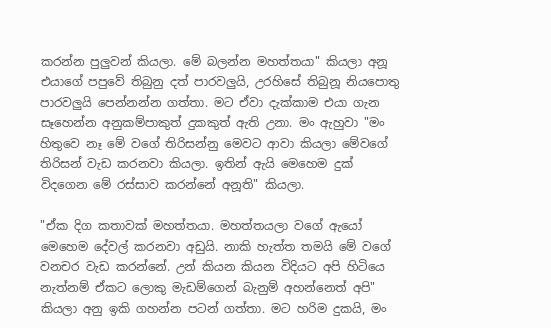කරන්න පුලුවන් කියලා. මේ බලන්න මහත්තයා" කියලා අනූ එයාගේ පපුවේ තිබුනු දත් පාරවලුයි, උරහිසේ තිබුනූ නියපොතු පාරවලුයි පෙන්නන්න ගත්තා. මට ඒවා දැක්කාම එයා ගැන සෑහෙන්න අනුකම්පාකුත් දුකකුත් ඇති උනා. මං ඇහුවා "මං හිතුවෙ නෑ මේ වගේ තිරිසන්නු මෙවට ආවා කියලා මේවගේ තිරිසන් වැඩ කරනවා කියලා. ඉතින් ඇයි මෙහෙම දුක් විදගෙන මේ රස්සාව කරන්නේ අනූති" කියලා.

"ඒක දිග කතාවක් මහත්තයා. මහත්තයලා වගේ ඇයෝ මෙහෙම දේවල් කරනවා අඩුයි. නාකි හැත්ත තමයි මේ වගේ වනචර වැඩ කරන්නේ. උන් කියන කියන විදියට අපි හිටියෙ නැත්නම් ඒකට ලොකු මැඩම්ගෙන් බැනුම් අහන්නෙත් අපි" කියලා අනු ඉකි ගහන්න පටන් ගත්තා. මට හරිම දුකයි, මං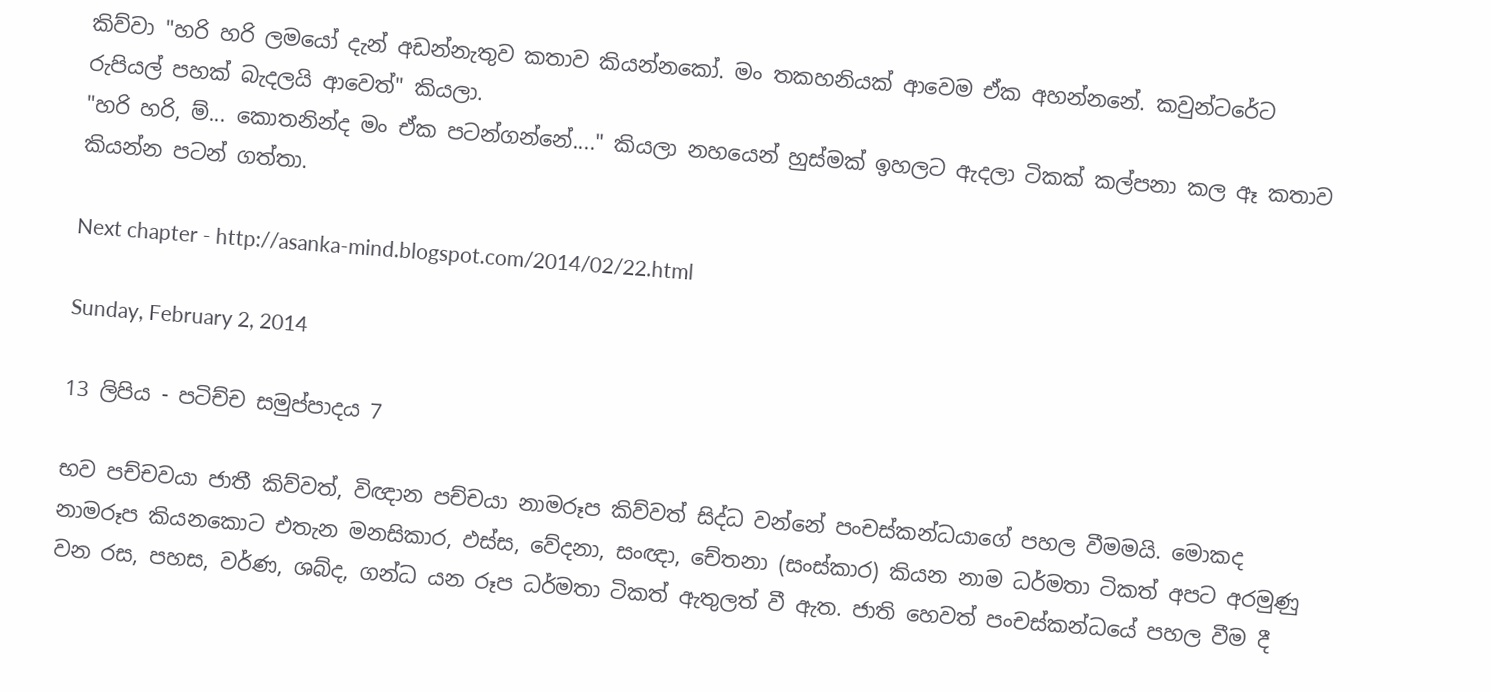කිව්වා "හරි හරි ලමයෝ දැන් අඩන්නැතුව කතාව කියන්නකෝ. මං තකහනියක් ආවෙම ඒක අහන්නනේ. කවුන්ටරේට රුපියල් පහක් බැදලයි ආවෙත්" කියලා.
"හරි හරි, ම්... කොතනින්ද මං ඒක පටන්ගන්නේ...." කියලා නහයෙන් හුස්මක් ඉහලට ඇදලා ටිකක් කල්පනා කල ඈ කතාව කියන්න පටන් ගත්තා.

Next chapter - http://asanka-mind.blogspot.com/2014/02/22.html

Sunday, February 2, 2014

13 ලිපිය - පටිච්ච සමුප්පාදය 7

භව පච්චවයා ජාතී කිව්වත්, විඥාන පච්චයා නාමරූප කිව්වත් සිද්ධ වන්නේ පංචස්කන්ධයාගේ පහල වීමමයි. මොකද නාමරූප කියනකොට එතැන මනසිකාර, ඵස්ස, වේදනා, සංඥා, චේතනා (සංස්කාර) කියන නාම ධර්මතා ටිකත් අපට අරමුණු වන රස, පහස, වර්ණ, ශබ්ද, ගන්ධ යන රූප ධර්මතා ටිකත් ඇතුලත් වී ඇත. ජාති හෙවත් පංචස්කන්ධයේ පහල වීම දී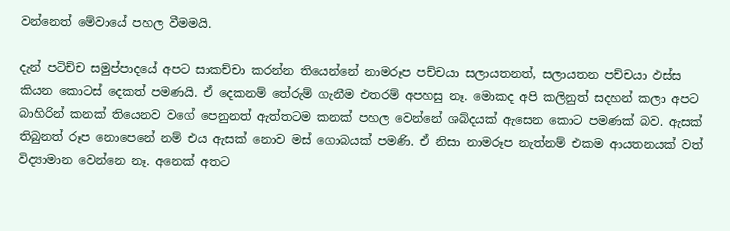වන්නෙත් මේවායේ පහල වීමමයි.

දැන් පටිච්ච සමුප්පාදයේ අපට සාකච්චා කරන්න තියෙන්නේ නාමරූප පච්චයා සලායතනත්, සලායතන පච්චයා ඵස්ස කියන කොටස් දෙකත් පමණයි. ඒ දෙකනම් තේරුම් ගැනීම එතරම් අපහසු නෑ. මොකද අපි කලිනුත් සදහන් කලා අපට බාහිරින් කනක් තියෙනව වගේ පෙනුනත් ඇත්තටම කනක් පහල වෙන්නේ ශබ්දයක් ඇසෙන කොට පමණක් බව. ඇසක් තිබුනත් රූප නොපෙනේ නම් එය ඇසක් නොව මස් ගොබයක් පමණි. ඒ නිසා නාමරූප නැත්නම් එකම ආයතනයක් වත් විද්‍යාමාන වෙන්නෙ නෑ. අනෙක් අතට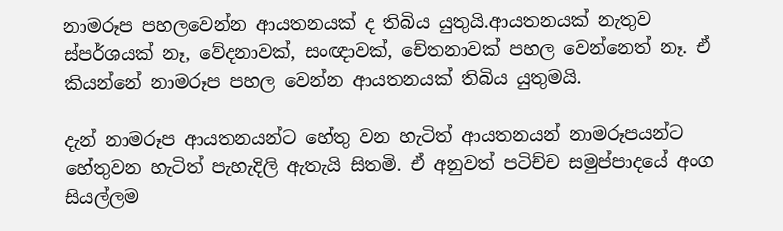නාමරූප පහලවෙන්න ආයතනයක් ද තිබිය යුතුයි.ආයතනයක් නැතුව ස්පර්ශයක් නෑ, වේදනාවක්, සංඥාවක්, චේතනාවක් පහල වෙන්නෙත් නෑ. ඒ කියන්නේ නාමරූප පහල වෙන්න ආයතනයක් තිබිය යුතුමයි.

දැන් නාමරූප ආයතනයන්ට හේතු වන හැටිත් ආයතනයන් නාමරූපයන්ට හේතුවන හැටිත් පැහැදිලි ඇතැයි සිතමි. ඒ අනුවත් පටිච්ච සමුප්පාදයේ අංග සියල්ලම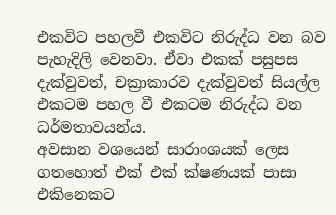එකවිට පහලවී එකවිට නිරුද්ධ වන බව පැහැදිලි වෙනවා. ඒවා එකක් පසුපස දැක්වුවත්, චක්‍රාකාරව දැක්වුවත් සියල්ල එකටම පහල වී එකටම නිරුද්ධ වන ධර්මතාවයන්ය.
අවසාන වශයෙන් සාරාංශයක් ලෙස ගතහොත් එක් එක් ක්ෂණයක් පාසා එකිනෙකට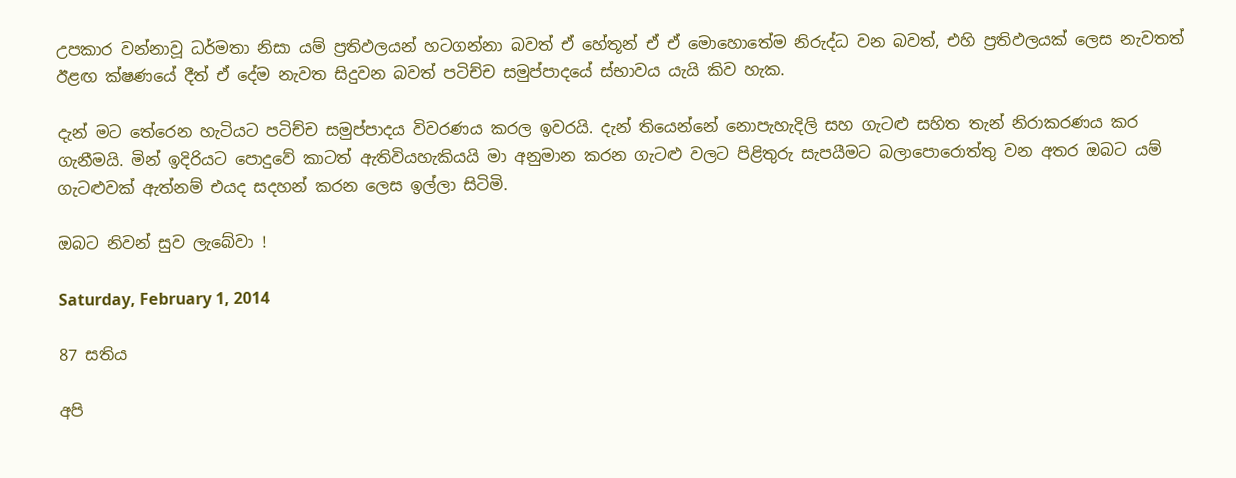උපකාර වන්නාවූ ධර්මතා නිසා යම් ප්‍රතිඵලයන් හටගන්නා බවත් ඒ හේතූන් ඒ ඒ මොහොතේම නිරුද්ධ වන බවත්, එහි ප්‍රතිඵලයක් ලෙස නැවතත් ඊළඟ ක්ෂණයේ දීත් ඒ දේම නැවත සිදුවන බවත් පටිච්ච සමුප්පාදයේ ස්භාවය යැයි කිව හැක.

දැන් මට තේරෙන හැටියට පටිච්ච සමුප්පාදය විවරණය කරල ඉවරයි. දැන් තියෙන්නේ නොපැහැදිලි සහ ගැටළු සහිත තැන් නිරාකරණය කර ගැනීමයි. මින් ඉදිරියට පොදුවේ කාටත් ඇතිවියහැකියයි මා අනුමාන කරන ගැටළු වලට පිළිතුරු සැපයීමට බලාපොරොත්තු වන අතර ඔබට යම් ගැටළුවක් ඇත්නම් එයද සදහන් කරන ලෙස ඉල්ලා සිටිමි.

ඔබට නිවන් සුව ලැබේවා !

Saturday, February 1, 2014

87 සතිය

අපි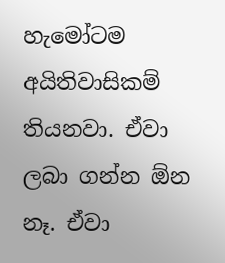හැමෝටම අයිතිවාසිකම් තියනවා. ඒවා ලබා ගන්න ඕන නෑ. ඒවා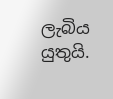ලැබිය යුතුයි.